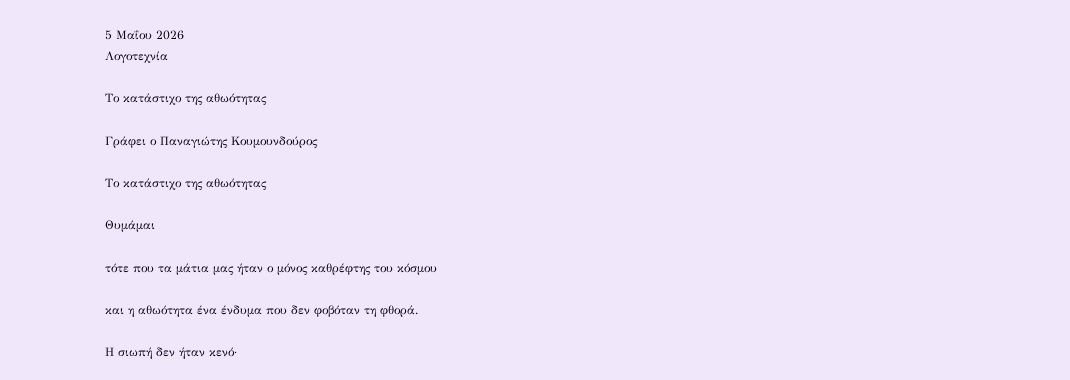5 Μαΐου 2026
Λογοτεχνία

Το κατάστιχο της αθωότητας

Γράφει ο Παναγιώτης Κουμουνδούρος

Το κατάστιχο της αθωότητας

Θυμάμαι

τότε που τα μάτια μας ήταν ο μόνος καθρέφτης του κόσμου

και η αθωότητα ένα ένδυμα που δεν φοβόταν τη φθορά.

Η σιωπή δεν ήταν κενό·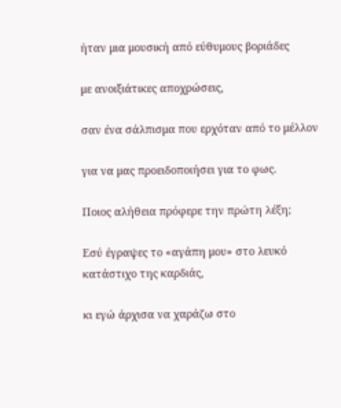ήταν μια μουσική από εύθυμους βοριάδες

με ανοιξιάτικες αποχρώσεις,

σαν ένα σάλπισμα που ερχόταν από το μέλλον

για να μας προειδοποιήσει για το φως.

Ποιος αλήθεια πρόφερε την πρώτη λέξη;

Εσύ έγραψες το «αγάπη μου» στο λευκό κατάστιχο της καρδιάς,

κι εγώ άρχισα να χαράζω στο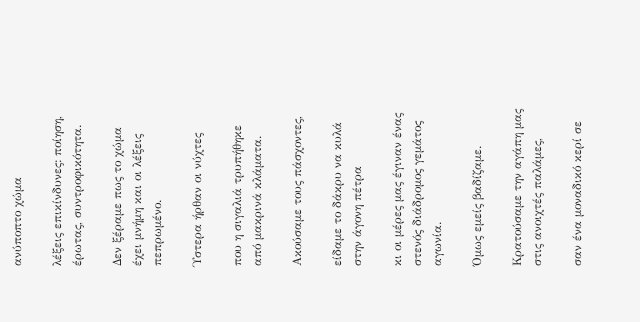ανύποπτο χώμα

λέξεις επικίνδυνες: ποίηση, έρωτας, συντροφικότητα.

Δεν ξέραμε πως το χώμα έχει μνήμη και οι λέξεις πεπρωμένο.

Ύστερα ήρθαν οι νύχτες

που η σιγαλιά τρυπήθηκε από μακρινά κλάματα.

Ακούσαμε τους πάσχοντες,

είδαμε το δάκρυ να κυλά στην άγονη πέτρα

κι οι μέρες μας έγιναν ένας στενός διάδρομος γεμάτος αγωνία.

Όμως εμείς βαδίζαμε.

Κρατούσαμε την αγάπη μας στις ανοιχτές παλάμες,

σαν ένα μοναδικό κερί σε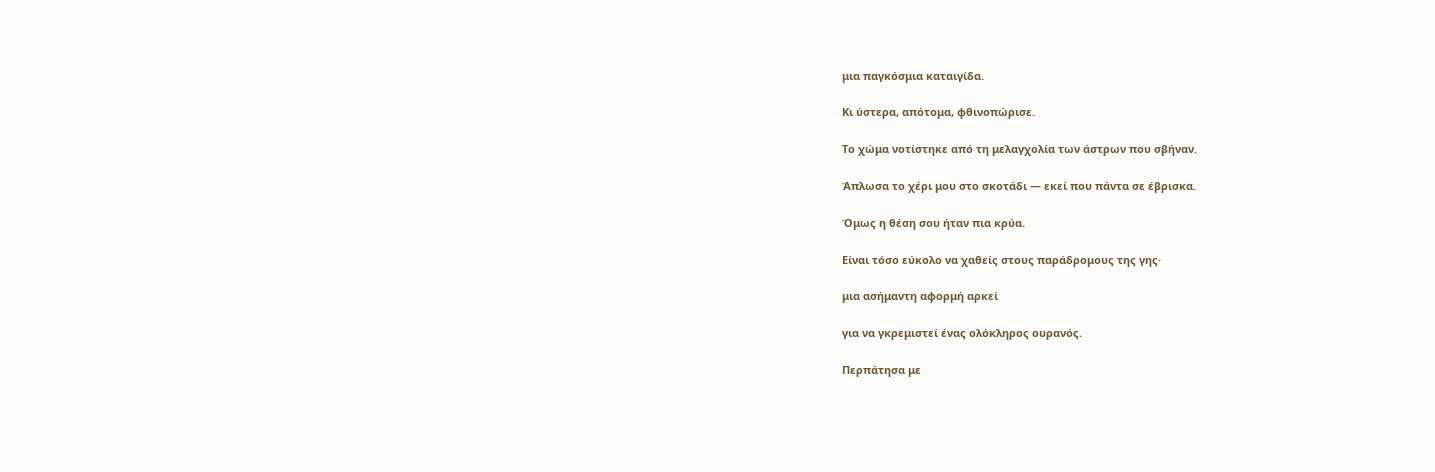μια παγκόσμια καταιγίδα.

Κι ύστερα, απότομα, φθινοπώρισε.

Το χώμα νοτίστηκε από τη μελαγχολία των άστρων που σβήναν.

Άπλωσα το χέρι μου στο σκοτάδι — εκεί που πάντα σε έβρισκα.

Όμως η θέση σου ήταν πια κρύα.

Είναι τόσο εύκολο να χαθείς στους παράδρομους της γης·

μια ασήμαντη αφορμή αρκεί

για να γκρεμιστεί ένας ολόκληρος ουρανός.

Περπάτησα με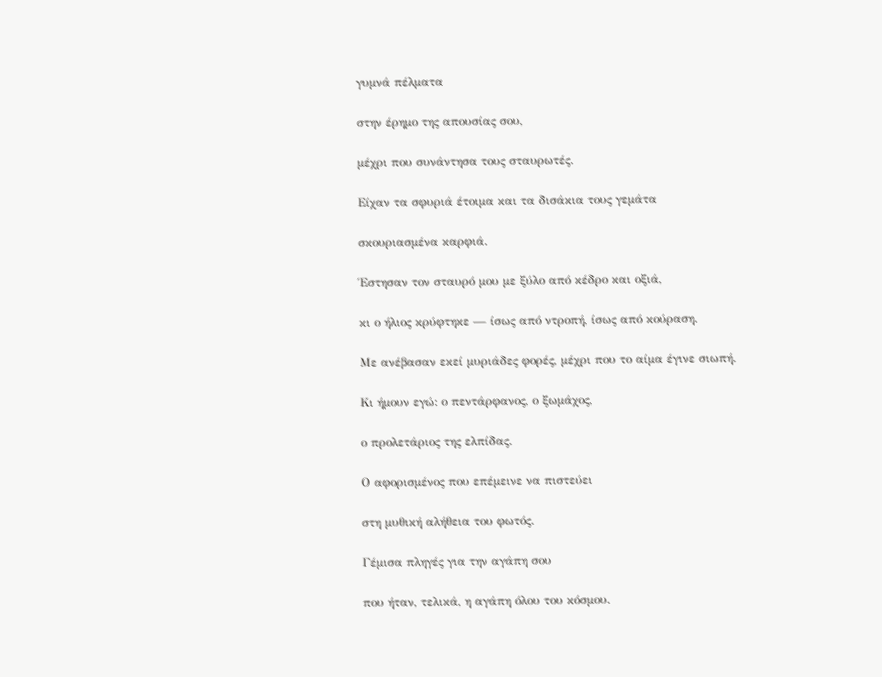γυμνά πέλματα

στην έρημο της απουσίας σου,

μέχρι που συνάντησα τους σταυρωτές.

Είχαν τα σφυριά έτοιμα και τα δισάκια τους γεμάτα

σκουριασμένα καρφιά.

Έστησαν τον σταυρό μου με ξύλο από κέδρο και οξιά,

κι ο ήλιος κρύφτηκε — ίσως από ντροπή, ίσως από κούραση.

Με ανέβασαν εκεί μυριάδες φορές, μέχρι που το αίμα έγινε σιωπή.

Κι ήμουν εγώ: ο πεντάρφανος, ο ξωμάχος,

ο προλετάριος της ελπίδας.

Ο αφορισμένος που επέμεινε να πιστεύει

στη μυθική αλήθεια του φωτός.

Γέμισα πληγές για την αγάπη σου

που ήταν, τελικά, η αγάπη όλου του κόσμου.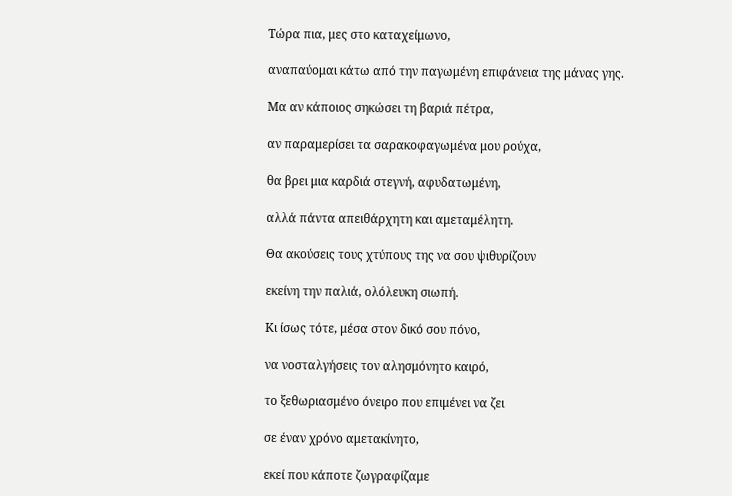Τώρα πια, μες στο καταχείμωνο,

αναπαύομαι κάτω από την παγωμένη επιφάνεια της μάνας γης.

Μα αν κάποιος σηκώσει τη βαριά πέτρα,

αν παραμερίσει τα σαρακοφαγωμένα μου ρούχα,

θα βρει μια καρδιά στεγνή, αφυδατωμένη,

αλλά πάντα απειθάρχητη και αμεταμέλητη.

Θα ακούσεις τους χτύπους της να σου ψιθυρίζουν

εκείνη την παλιά, ολόλευκη σιωπή.

Κι ίσως τότε, μέσα στον δικό σου πόνο,

να νοσταλγήσεις τον αλησμόνητο καιρό,

το ξεθωριασμένο όνειρο που επιμένει να ζει

σε έναν χρόνο αμετακίνητο,

εκεί που κάποτε ζωγραφίζαμε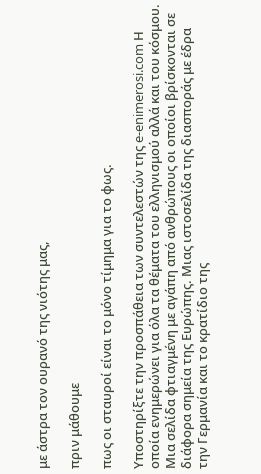με άστρα τον ουρανό της νιότης μας,

πριν μάθουμε

πως οι σταυροί είναι το μόνο τίμημα για το φως.

Υποστηρίξτε την προσπάθεια των συντελεστών της e-enimerosi.com Η οποία ενημερώνει για όλα τα θέματα του ελληνισμού αλλά και του κόσμου. Μια σελίδα φτιαγμένη με αγάπη από ανθρώπους οι οποίοι βρίσκονται σε διάφορα σημεία της Ευρώπης. Μιας ιστοσελίδα της διασποράς με έδρα την Γερμανία και το κρατίδιο της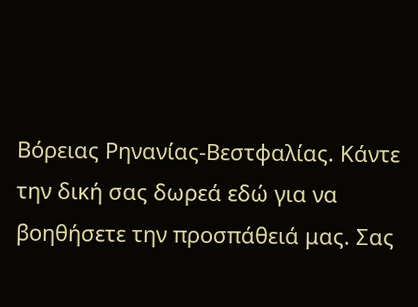Βόρειας Ρηνανίας-Βεστφαλίας. Κάντε την δική σας δωρεά εδώ για να βοηθήσετε την προσπάθειά μας. Σας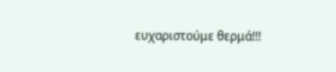ευχαριστούμε θερμά!!!